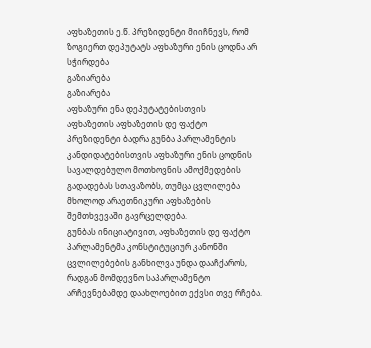აფხაზეთის ე.წ. პრეზიდენტი მიიჩნევს, რომ ზოგიერთ დეპუტატს აფხაზური ენის ცოდნა არ სჭირდება
გაზიარება
გაზიარება
აფხაზური ენა დეპუტატებისთვის
აფხაზეთის აფხაზეთის დე ფაქტო პრეზიდენტი ბადრა გუნბა პარლამენტის კანდიდატებისთვის აფხაზური ენის ცოდნის სავალდებულო მოთხოვნის ამოქმედების გადადებას სთავაზობს, თუმცა ცვლილება მხოლოდ არაეთნიკური აფხაზების შემთხვევაში გავრცელდება.
გუნბას ინიციატივით, აფხაზეთის დე ფაქტო პარლამენტმა კონსტიტუციურ კანონში ცვლილებების განხილვა უნდა დააჩქაროს, რადგან მომდევნო საპარლამენტო არჩევნებამდე დაახლოებით ექვსი თვე რჩება.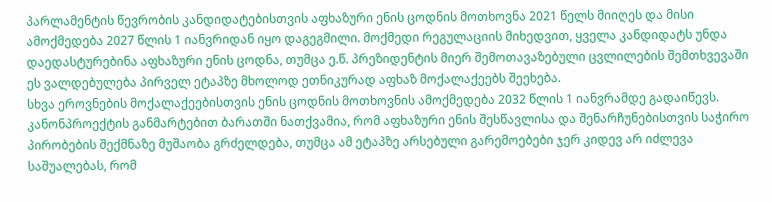პარლამენტის წევრობის კანდიდატებისთვის აფხაზური ენის ცოდნის მოთხოვნა 2021 წელს მიიღეს და მისი ამოქმედება 2027 წლის 1 იანვრიდან იყო დაგეგმილი. მოქმედი რეგულაციის მიხედვით, ყველა კანდიდატს უნდა დაედასტურებინა აფხაზური ენის ცოდნა, თუმცა ე.წ. პრეზიდენტის მიერ შემოთავაზებული ცვლილების შემთხვევაში ეს ვალდებულება პირველ ეტაპზე მხოლოდ ეთნიკურად აფხაზ მოქალაქეებს შეეხება.
სხვა ეროვნების მოქალაქეებისთვის ენის ცოდნის მოთხოვნის ამოქმედება 2032 წლის 1 იანვრამდე გადაიწევს.
კანონპროექტის განმარტებით ბარათში ნათქვამია, რომ აფხაზური ენის შესწავლისა და შენარჩუნებისთვის საჭირო პირობების შექმნაზე მუშაობა გრძელდება, თუმცა ამ ეტაპზე არსებული გარემოებები ჯერ კიდევ არ იძლევა საშუალებას, რომ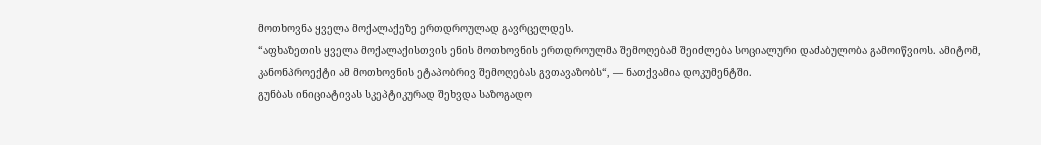მოთხოვნა ყველა მოქალაქეზე ერთდროულად გავრცელდეს.
“აფხაზეთის ყველა მოქალაქისთვის ენის მოთხოვნის ერთდროულმა შემოღებამ შეიძლება სოციალური დაძაბულობა გამოიწვიოს. ამიტომ, კანონპროექტი ამ მოთხოვნის ეტაპობრივ შემოღებას გვთავაზობს“, — ნათქვამია დოკუმენტში.
გუნბას ინიციატივას სკეპტიკურად შეხვდა საზოგადო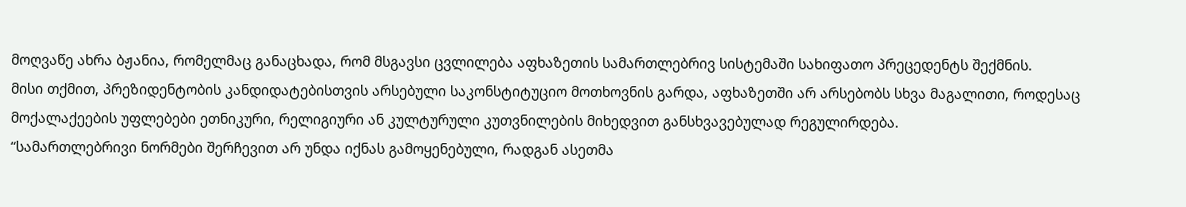მოღვაწე ახრა ბჟანია, რომელმაც განაცხადა, რომ მსგავსი ცვლილება აფხაზეთის სამართლებრივ სისტემაში სახიფათო პრეცედენტს შექმნის.
მისი თქმით, პრეზიდენტობის კანდიდატებისთვის არსებული საკონსტიტუციო მოთხოვნის გარდა, აფხაზეთში არ არსებობს სხვა მაგალითი, როდესაც მოქალაქეების უფლებები ეთნიკური, რელიგიური ან კულტურული კუთვნილების მიხედვით განსხვავებულად რეგულირდება.
“სამართლებრივი ნორმები შერჩევით არ უნდა იქნას გამოყენებული, რადგან ასეთმა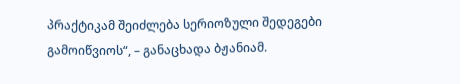პრაქტიკამ შეიძლება სერიოზული შედეგები გამოიწვიოს“, – განაცხადა ბჟანიამ.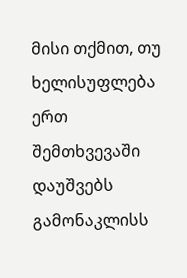მისი თქმით, თუ ხელისუფლება ერთ შემთხვევაში დაუშვებს გამონაკლისს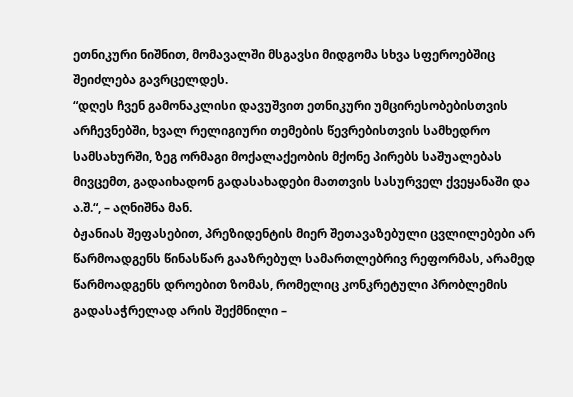ეთნიკური ნიშნით, მომავალში მსგავსი მიდგომა სხვა სფეროებშიც შეიძლება გავრცელდეს.
“დღეს ჩვენ გამონაკლისი დავუშვით ეთნიკური უმცირესობებისთვის არჩევნებში, ხვალ რელიგიური თემების წევრებისთვის სამხედრო სამსახურში, ზეგ ორმაგი მოქალაქეობის მქონე პირებს საშუალებას მივცემთ, გადაიხადონ გადასახადები მათთვის სასურველ ქვეყანაში და ა.შ.“, – აღნიშნა მან.
ბჟანიას შეფასებით, პრეზიდენტის მიერ შეთავაზებული ცვლილებები არ წარმოადგენს წინასწარ გააზრებულ სამართლებრივ რეფორმას, არამედ წარმოადგენს დროებით ზომას, რომელიც კონკრეტული პრობლემის გადასაჭრელად არის შექმნილი –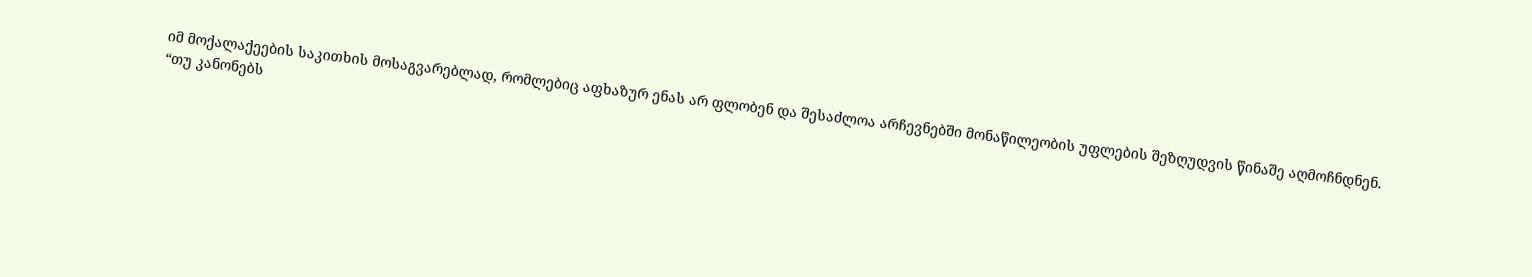იმ მოქალაქეების საკითხის მოსაგვარებლად, რომლებიც აფხაზურ ენას არ ფლობენ და შესაძლოა არჩევნებში მონაწილეობის უფლების შეზღუდვის წინაშე აღმოჩნდნენ.
“თუ კანონებს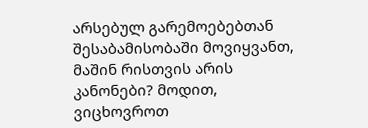არსებულ გარემოებებთან შესაბამისობაში მოვიყვანთ, მაშინ რისთვის არის კანონები? მოდით, ვიცხოვროთ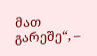მათ გარეშე“, –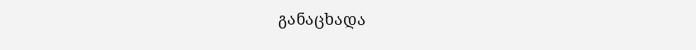განაცხადა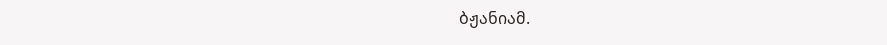ბჟანიამ.